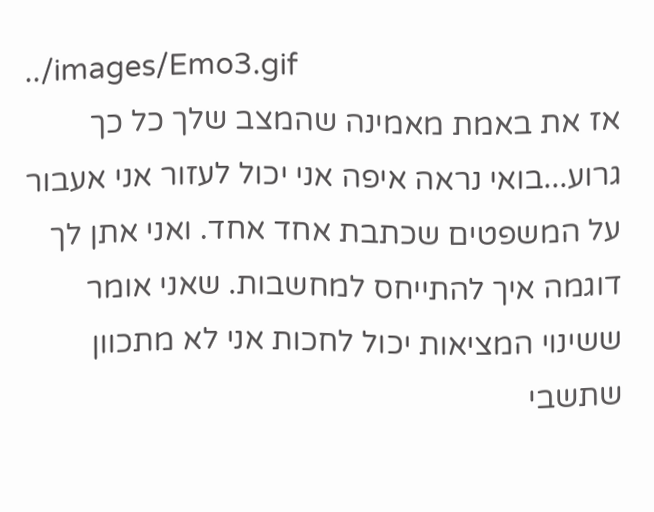../images/Emo3.gif
אז את באמת מאמינה שהמצב שלך כל כך גרוע...בואי נראה איפה אני יכול לעזור אני אעבור על המשפטים שכתבת אחד אחד. ואני אתן לך דוגמה איך להתייחס למחשבות. שאני אומר ששינוי המציאות יכול לחכות אני לא מתכוון שתשבי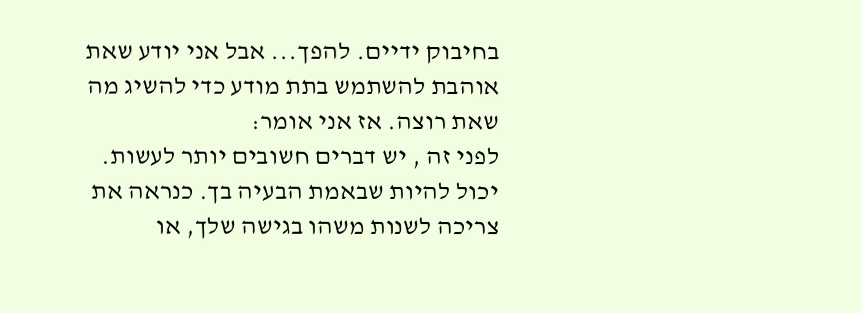בחיבוק ידיים. להפך... אבל אני יודע שאת אוהבת להשתמש בתת מודע כדי להשיג מה שאת רוצה. אז אני אומר:
לפני זה , יש דברים חשובים יותר לעשות. יכול להיות שבאמת הבעיה בך. כנראה את צריכה לשנות משהו בגישה שלך, או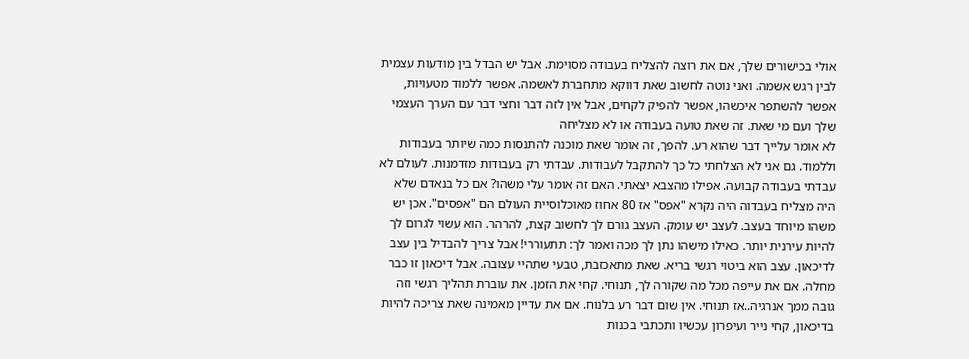אולי בכישורים שלך, אם את רוצה להצליח בעבודה מסוימת. אבל יש הבדל בין מודעות עצמית לבין רגש אשמה. ואני נוטה לחשוב שאת דווקא מתחברת לאשמה. אפשר ללמוד מטעויות, אפשר להשתפר איכשהו, אפשר להפיק לקחים, אבל אין לזה דבר וחצי דבר עם הערך העצמי שלך ועם מי שאת. זה שאת טועה בעבודה או לא מצליחה
לא אומר עלייך דבר שהוא רע. להפך, זה אומר שאת מוכנה להתנסות כמה שיותר בעבודות וללמוד. גם אני לא הצלחתי כל כך להתקבל לעבודות. עבדתי רק בעבודות מזדמנות. לעולם לא עבדתי בעבודה קבועה. אפילו מהצבא יצאתי. האם זה אומר עלי משהו? אם כל בנאדם שלא היה מצליח בעבדוה היה נקרא "אפס" אז 80 אחוז מאוכלוסיית העולם הם "אפסים". אכן יש משהו מיוחד בעצב. לעצב יש עומק. העצב גורם לך לחשוב קצת, להרהר. הוא עשוי לגרום לך להיות עירנית יותר. כאילו מישהו נתן לך מכה ואמר לך: תתעוררי! אבל צריך להבדיל בין עצב לדיכאון. עצב הוא ביטוי רגשי בריא. שאת מתאכזבת, טבעי שתהיי עצובה. אבל דיכאון זו כבר מחלה. אם את עייפה מכל מה שקורה לך, תנוחי. קחי את הזמן. את עוברת תהליך רגשי וזה גובה ממך אנרגיה..אז תנוחי. אין שום דבר רע בלנוח. אם את עדיין מאמינה שאת צריכה להיות בדיכאון, קחי נייר ועיפרון עכשיו ותכתבי בכנות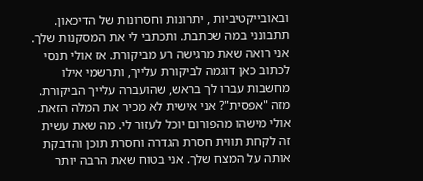ובאובייקטיביות , יתרונות וחסרונות של הדיכאון. תתבונני במה שכתבת. ותכתבי לי את המסקנות שלך. אני רואה שאת מרגישה רע מביקורת. אז אולי תנסי לכתוב כאן דוגמה לביקורת עלייך, ותרשמי אילו מחשבות עברו לך בראש, שהועברה עלייך הביקורת. מזה "אפסית"? אני אישית לא מכיר את המלה הזאת. אולי מישהו מהפורום יוכל לעזור לי. מה שאת עשית זה לקחת תווית חסרת הגדרה וחסרת תוכן והדבקת אותה על המצח שלך. אני בטוח שאת הרבה יותר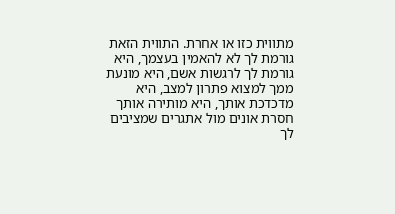מתווית כזו או אחרת. התווית הזאת גורמת לך לא להאמין בעצמך, היא גורמת לך לרגשות אשם, היא מונעת ממך למצוא פתרון למצב, היא מדכדכת אותך, היא מותירה אותך חסרת אונים מול אתגרים שמציבים לך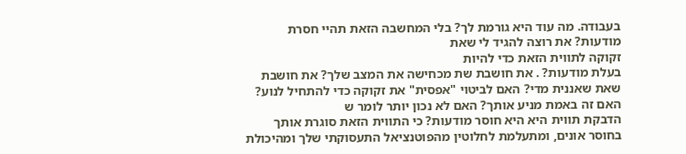בעבודה. מה עוד היא גורמת לך? בלי המחשבה הזאת תהיי חסרת מודעות? את רוצה להגיד לי שאת
זקוקה לתווית הזאת כדי להיות
בעלת מודעות? . את חושבת שת מכחישה את המצב שלך? את חושבת שאת שאננית מדי? האם לביטוי "אפסית" את זקוקה כדי להתחיל לנוע? האם זה באמת מניע אותך? האם לא נכון יותר לומר ש
הדבקת תווית היא היא חוסר מודעות? כי התווית הזאת סוגרת אותך בחוסר אונים, ומתעלמת לחלוטין מהפוטנציאל התעסוקתי שלך ומהיכולת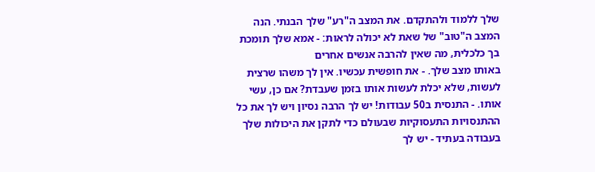שלך ללמוד ולהתקדם. את המצב ה"רע" שלך הבנתי. הנה המצב ה"טוב" של שאת לא יכולה לראות: - אמא שלך תומכת בך כלכלית, מה שאין להרבה אנשים אחרים
באותו מצב שלך. - את חופשית עכשיו. אין לך משהו שרצית לעשות, שלא יכלת לעשות אותו בזמן שעבדת? אם כן, עשי אותו. - התנסית ב50 עבודות! יש לך הרבה נסיון ויש לך את כל ההתנסויות התעסוקיות שבעולם כדי לתקן את היכולות שלך בעבודה בעתיד - יש לך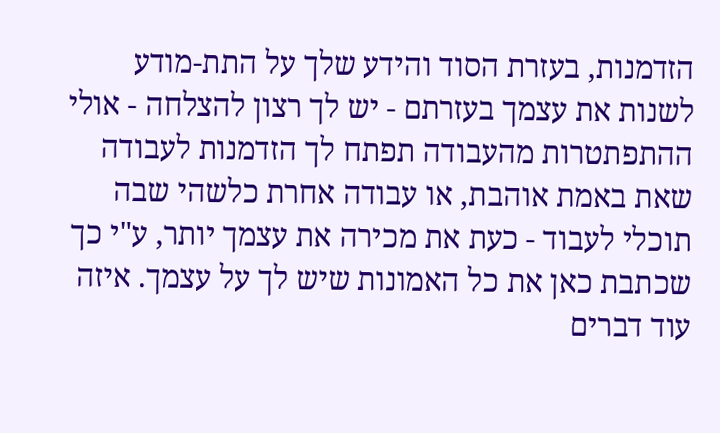הזדמנות, בעזרת הסוד והידע שלך על התת-מודע
לשנות את עצמך בעזרתם - יש לך רצון להצלחה - אולי ההתפתטרות מהעבודה תפתח לך הזדמנות לעבודה שאת באמת אוהבת, או עבודה אחרת כלשהי שבה תוכלי לעבוד - כעת את מכירה את עצמך יותר, ע"י כך שכתבת כאן את כל האמונות שיש לך על עצמך. איזה עוד דברים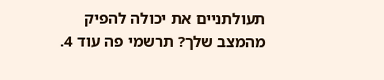תעולתניים את יכולה להפיק מהמצב שלך? תרשמי פה עוד 4.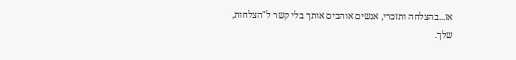אז...בהצלחה ותזכרי, אנשים אוהבים אותך בלי קשר ל"הצלחות, שלך.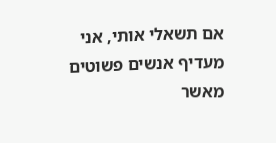אם תשאלי אותי, אני מעדיף אנשים פשוטים מאשר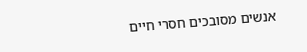אנשים מסובכים חסרי חיים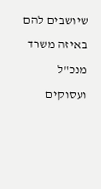שיושבים להם באיזה משרד מנכ"ל ועסוקים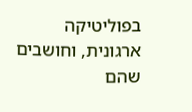בפוליטיקה ארגונית, וחושבים שהם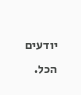יודעים הכל.